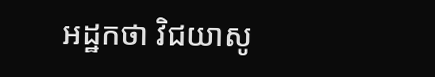អដ្ឋកថា វិជយាសូ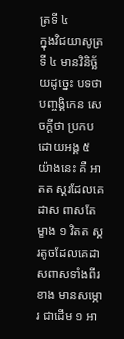ត្រទី ៤
ក្នុងវិជយាសូត្រទី ៤ មានវិនិច្ឆ័យដូច្នេះ បទថា បញ្ចង្គិកេន សេចក្តីថា ប្រកបដោយអង្គ ៥ យ៉ាងនេះ គឺ អាតត ស្គរដែលគេដាស ពាសតែម្ខាង ១ វិតត ស្គរតូចដែលគេដាសពាសទាំងពីរខាង មានសម្ភោរ ជាដើម ១ អា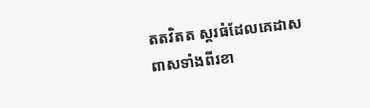តតវិតត ស្គរធំដែលគេដាសពាសទាំងពីរខា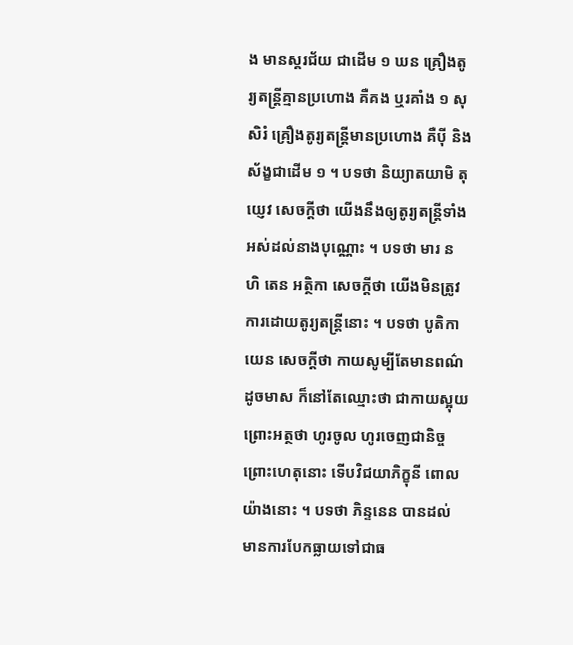ង មានស្គរជ័យ ជាដើម ១ ឃន គ្រឿងតូរ្យតន្រ្តីគ្មានប្រហោង គឺគង ឬរគាំង ១ សុសិរំ គ្រឿងតូរ្យតន្រ្តីមានប្រហោង គឺបុី និងស័ង្ខជាដើម ១ ។ បទថា និយ្យាតយាមិ តុយ្ញេវ សេចក្តីថា យើងនឹងឲ្យតូរ្យតន្រ្តីទាំងអស់ដល់នាងបុណ្ណោះ ។ បទថា មារ ន ហិ តេន អត្ថិកា សេចក្តីថា យើងមិនត្រូវការដោយតូរ្យតន្រ្តីនោះ ។ បទថា បូតិកាយេន សេចក្តីថា កាយសូម្បីតែមានពណ៌ដូចមាស ក៏នៅតែឈ្មោះថា ជាកាយស្អុយ ព្រោះអត្ថថា ហូរចូល ហូរចេញជានិច្ច ព្រោះហេតុនោះ ទើបវិជយាភិក្ខុនី ពោលយ៉ាងនោះ ។ បទថា ភិន្ទនេន បានដល់ មានការបែកធ្លាយទៅជាធ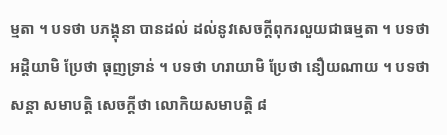ម្មតា ។ បទថា បភង្គុនា បានដល់ ដល់នូវសេចក្តីពុករលួយជាធម្មតា ។ បទថា អដ្តិយាមិ ប្រែថា ធុញទ្រាន់ ។ បទថា ហរាយាមិ ប្រែថា នឿយណាយ ។ បទថា សន្តា សមាបត្តិ សេចក្តីថា លោកិយសមាបត្តិ ៨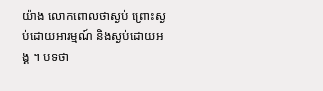យ៉ាង លោកពោលថាស្ងប់ ព្រោះស្ងប់ដោយអារម្មណ៍ និងស្ងប់ដោយអង្គ ។ បទថា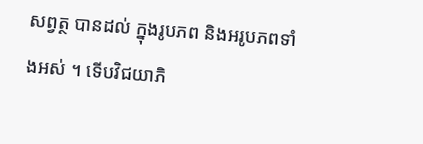សព្វត្ថ បានដល់ ក្នុងរូបភព និងអរូបភពទាំងអស់ ។ ទើបវិជយាភិ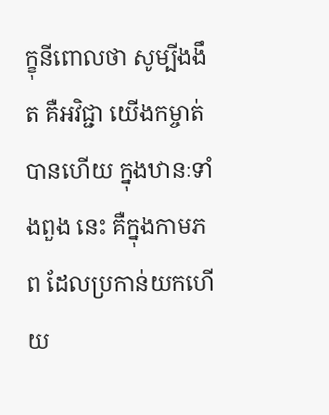ក្ខុនីពោលថា សូម្បីងងឹត គឺអវិជ្ជា យើងកម្ចាត់បានហើយ ក្នុងឋានៈទាំងពួង នេះ គឺក្នុងកាមភព ដែលប្រកាន់យកហើយ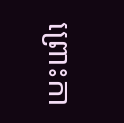ព្រោះកា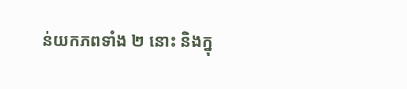ន់យកភពទាំង ២ នោះ និងក្នុ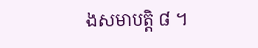ងសមាបត្តិ ៨ ។